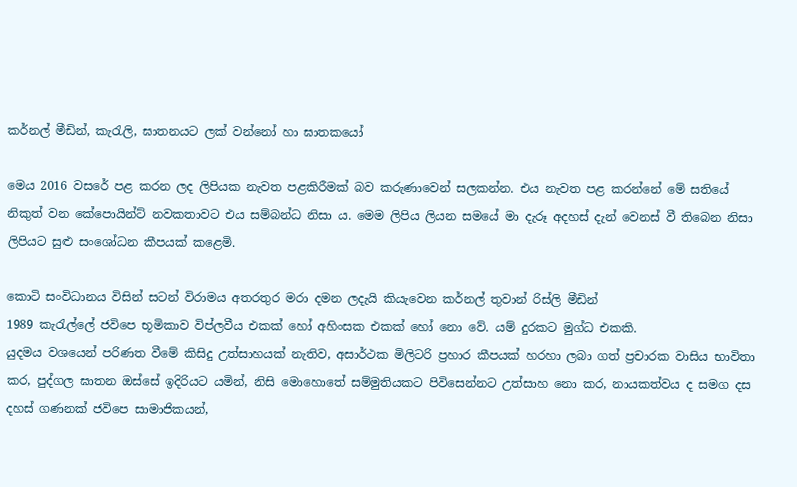කර්නල් මීඩින්, කැරැලි, ඝාතනයට ලක් වන්නෝ හා ඝාතකයෝ

මෙය 2016 වසරේ පළ කරන ලද ලිපියක නැවත පළකිරීමක් බව කරුණාවෙන් සලකන්න. එය නැවත පළ කරන්නේ මේ සතියේ නිකුත් වන කේපොයින්ට් නවකතාවට එය සම්බන්ධ නිසා ය. මෙම ලිපිය ලියන සමයේ මා දැරූ අදහස් දැන් වෙනස් වී තිබෙන නිසා ලිපියට සුළු සංශෝධන කීපයක් කළෙමි.

කොටි සංවිධානය විසින් සටන් විරාමය අතරතුර මරා දමන ලදැයි කියැවෙන කර්නල් තුවාන් රිස්ලි මීඩින්
1989 කැරැල්ලේ ජවිපෙ භූමිකාව විප්ලවීය එකක් හෝ අහිංසක එකක් හෝ නො වේ. යම් දුරකට මුග්ධ එකකි.
යුදමය වශයෙන් පරිණත වීමේ කිසිදු උත්සාහයක් නැතිව, අසාර්ථක මිලිටරි ප්‍රහාර කීපයක් හරහා ලබා ගත් ප්‍රචාරක වාසිය භාවිතා කර, පුද්ගල ඝාතන ඔස්සේ ඉදිරියට යමින්, නිසි මොහොතේ සම්මුතියකට පිවිසෙන්නට උත්සාහ නො කර, නායකත්වය ද සමග දස දහස් ගණනක් ජවිපෙ සාමාජිකයන්,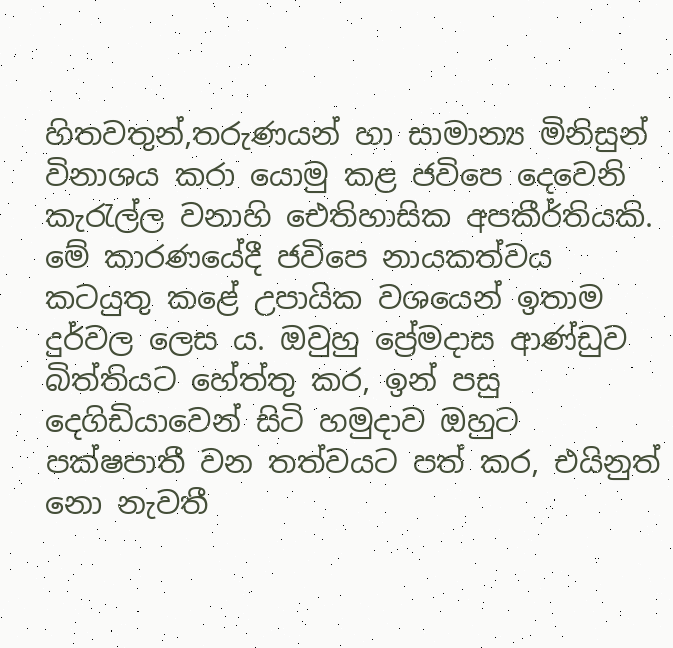හිතවතුන්,තරුණයන් හා සාමාන්‍ය මිනිසුන් විනාශය කරා යොමු කළ ජවිපෙ දෙවෙනි කැරැල්ල වනාහි ඓතිහාසික අපකීර්තියකි.
මේ කාරණයේදී ජවිපෙ නායකත්වය කටයුතු කළේ උපායික වශයෙන් ඉතාම දුර්වල ලෙස ය. ඔවුහු ප්‍රේමදාස ආණ්ඩුව බිත්තියට හේත්තු කර, ඉන් පසු දෙගිඩියාවෙන් සිටි හමුදාව ඔහුට පක්ෂපාතී වන තත්වයට පත් කර, එයිනුත් නො නැවතී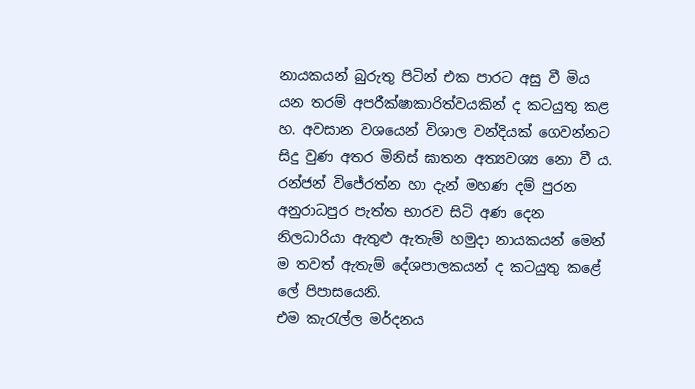නායකයන් බුරුතු පිටින් එක පාරට අසු වී මිය යන තරම් අපරීක්ෂාකාරිත්වයකින් ද කටයුතු කළ හ. අවසාන වශයෙන් විශාල වන්දියක් ගෙවන්නට සිදු වුණ අතර මිනිස් ඝාතන අත්‍යවශ්‍ය නො වී ය.
රන්ජන් විජේරත්න හා දැන් මහණ දම් පුරන අනුරාධපුර පැත්ත භාරව සිටි අණ දෙන නිලධාරියා ඇතුළු ඇතැම් හමුදා නායකයන් මෙන් ම තවත් ඇතැම් දේශපාලකයන් ද කටයුතු කළේ ලේ පිපාසයෙනි.
එම කැරැල්ල මර්දනය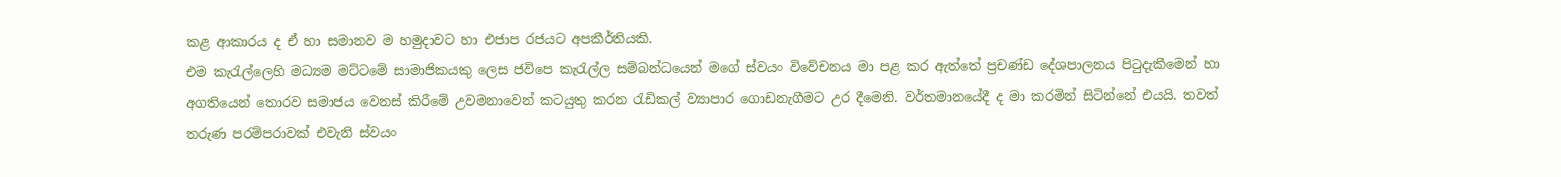කළ ආකාරය ද ඒ හා සමානව ම හමුදාවට හා එජාප රජයට අපකීර්තියකි.
එම කැරැල්ලෙහි මධ්‍යම මට්ටමේ සාමාජිකයකු ලෙස ජවිපෙ කැරැල්ල සම්බන්ධයෙන් මගේ ස්වයං විවේචනය මා පළ කර ඇත්තේ ප්‍රචණ්ඩ දේශපාලනය පිටුදැකීමෙන් හා අගතියෙන් තොරව සමාජය වෙනස් කිරීමේ උවමනාවෙන් කටයුතු කරන රැඩිකල් ව්‍යාපාර ගොඩනැගීමට උර දීමෙනි. වර්තමානයේදී ද මා කරමින් සිටින්නේ එයයි. තවත් තරුණ පරම්පරාවක් එවැනි ස්වයං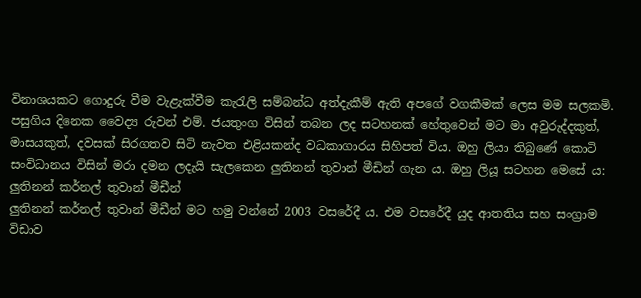විනාශයකට ගොදුරු වීම වැළැක්වීම කැරැලි සම්බන්ධ අත්දැකීම් ඇති අපගේ වගකීමක් ලෙස මම සලකමි.
පසුගිය දිනෙක වෛද්‍ය රුවන් එම්. ජයතුංග විසින් තබන ලද සටහනක් හේතුවෙන් මට මා අවුරුද්දකුත්, මාසයකුත්, දවසක් සිරගතව සිටි නැවත එළියකන්ද වධකාගාරය සිහිපත් විය. ඔහු ලියා තිබුණේ කොටි සංවිධානය විසින් මරා දමන ලදැයි සැලකෙන ලුතිනන් තුවාන් මීඩින් ගැන ය. ඔහු ලියූ සටහන මෙසේ ය:
ලුතිනන් කර්නල් තුවාන් මීඩීන්
ලුතිනන් කර්නල් තුවාන් මීඩීන් මට හමු වන්නේ 2003 වසරේදී ය. එම වසරේදී යුද ආතතිය සහ සංග්‍රාම විඩාව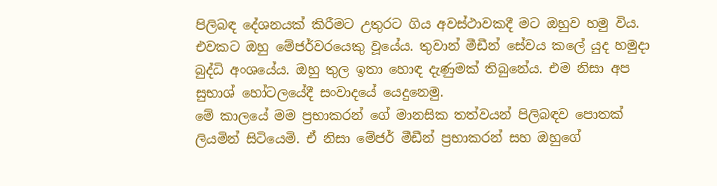පිලිබඳ දේශනයක් කිරීමට උතුරට ගිය අවස්ථාවකදී මට ඔහුව හමු විය. එවකට ඔහු මේජර්වරයෙකු වූයේය. තුවාන් මීඩීන් සේවය කලේ යුද හමුදා බුද්ධි අංශයේය. ඔහු තුල ඉතා හොඳ දැණුමක් තිබුනේය. එම නිසා අප සුභාශ් හෝටලයේදී සංවාදයේ යෙදුනෙමු.
මේ කාලයේ මම ප්‍රභාකරන් ගේ මානසික තත්වයන් පිලිබඳව පොතක් ලියමින් සිටියෙමි. ඒ නිසා මේජර් මීඩීන් ප්‍රභාකරන් සහ ඔහුගේ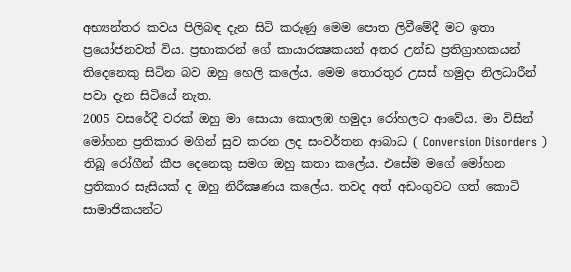අභ්‍යන්තර කවය පිලිබඳ දැන සිටි කරුණු මෙම පොත ලිවීමේදී මට ඉතා ප්‍රයෝජනවත් විය. ප්‍රභාකරන් ගේ කායාරක්‍ෂකයන් අතර උන්ඩ ප්‍රතිග්‍රාහකයන් තිදෙනෙකු සිටින බව ඔහු හෙලි කලේය. මෙම තොරතුර උසස් හමුදා නිලධාරීන් පවා දැන සිටියේ නැත.
2005 වසරේදී වරක් ඔහු මා සොයා කොලඹ හමුදා රෝහලට ආවේය. මා විසින් මෝහන ප්‍රතිකාර මගින් සුව කරන ලද සංවර්තන ආබාධ ( Conversion Disorders ) තිබූ රෝගීන් කීප දෙනෙකු සමග ඔහු කතා කලේය. එසේම මගේ මෝහන ප්‍රතිකාර සැසියක් ද ඔහු නිරීක්‍ෂණය කලේය. තවද අත් අඩංගුවට ගත් කොටි සාමාජිකයන්ට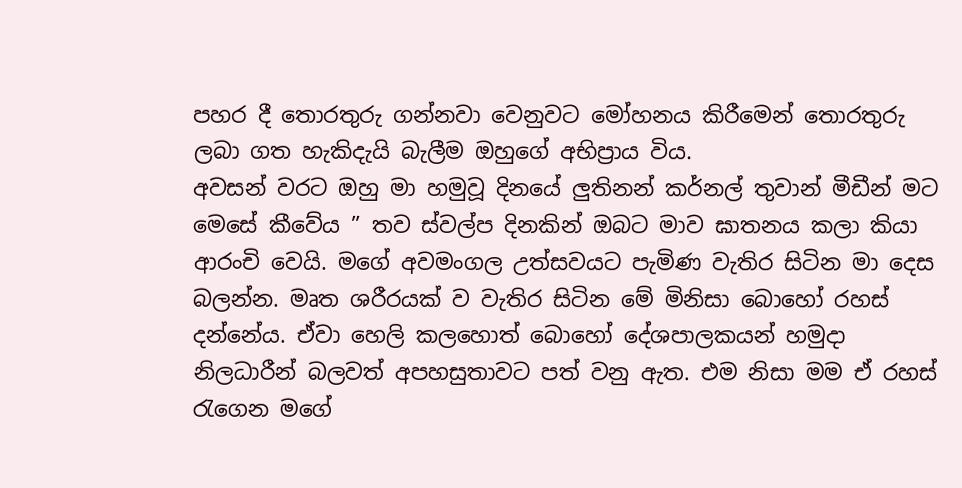පහර දී තොරතුරු ගන්නවා වෙනුවට මෝහනය කිරීමෙන් තොරතුරු ලබා ගත හැකිදැයි බැලීම ඔහුගේ අභිප්‍රාය විය.
අවසන් වරට ඔහු මා හමුවූ දිනයේ ලුතිනන් කර්නල් තුවාන් මීඩීන් මට මෙසේ කීවේය ” තව ස්වල්ප දිනකින් ඔබට මාව ඝාතනය කලා කියා ආරංචි වෙයි. මගේ අවමංගල උත්සවයට පැමිණ වැතිර සිටින මා දෙස බලන්න. මෘත ශරීරයක් ව වැතිර සිටින මේ මිනිසා බොහෝ රහස් දන්නේය. ඒවා හෙලි කලහොත් බොහෝ දේශපාලකයන් හමුදා නිලධාරීන් බලවත් අපහසුතාවට පත් වනු ඇත. එම නිසා මම ඒ රහස් රැගෙන මගේ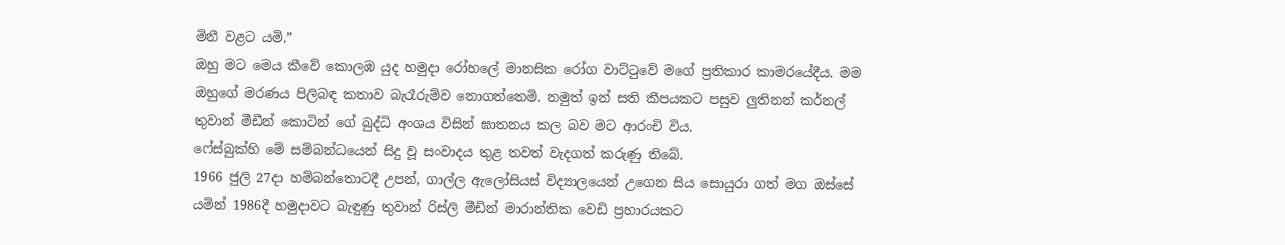මිනී වළට යමි.”
ඔහු මට මෙය කීවේ කොලඹ යුද හමුදා රෝහලේ මානසික රෝග වාට්ටුවේ මගේ ප්‍රතිකාර කාමරයේදීය. මම ඔහුගේ මරණය පිලිබඳ කතාව බැරෑරුම්ව නොගත්තෙමි. නමුත් ඉන් සති කීපයකට පසුව ලුතිනන් කර්නල් තුවාන් මීඩීන් කොටින් ගේ බුද්ධි අංශය විසින් ඝාතනය කල බව මට ආරංචි විය.
ෆේස්බුක්හි මේ සම්බන්ධයෙන් සිදු වූ සංවාදය තුළ තවත් වැදගත් කරුණු තිබේ.
1966 ජුලි 27දා හම්බන්තොටදී උපන්, ගාල්ල ඇලෝසියස් විද්‍යාලයෙන් උගෙන සිය සොයුරා ගත් මග ඔස්සේ යමින් 1986දී හමුදාවට බැඳුණු තුවාන් රිස්ලි මීඩින් මාරාන්තික වෙඩි ප්‍රහාරයකට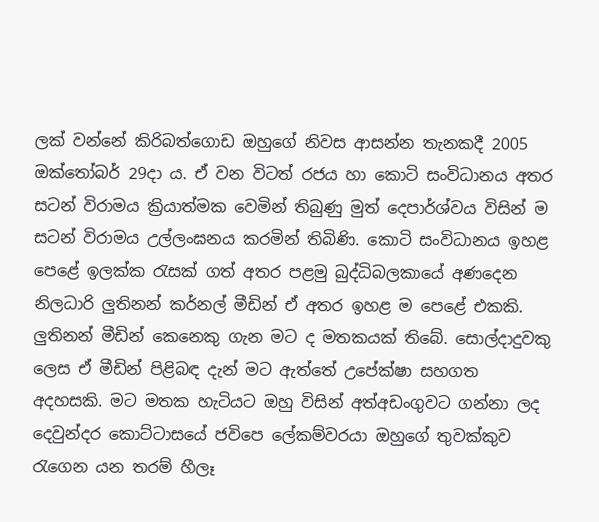ලක් වන්නේ කිරිබත්ගොඩ ඔහුගේ නිවස ආසන්න තැනකදී 2005 ඔක්තෝබර් 29දා ය. ඒ වන විටත් රජය හා කොටි සංවිධානය අතර සටන් විරාමය ක්‍රියාත්මක වෙමින් තිබුණු මුත් දෙපාර්ශ්වය විසින් ම සටන් විරාමය උල්ලංඝනය කරමින් තිබිණි. කොටි සංවිධානය ඉහළ පෙළේ ඉලක්ක රැසක් ගත් අතර පළමු බුද්ධිබලකායේ අණදෙන නිලධාරි ලුතිනන් කර්නල් මීඩින් ඒ අතර ඉහළ ම පෙළේ එකකි.
ලුතිනන් මීඩින් කෙනෙකු ගැන මට ද මතකයක් තිබේ. සොල්දාදුවකු ලෙස ඒ මීඩින් පිළිබඳ දැන් මට ඇත්තේ උපේක්ෂා සහගත අදහසකි. මට මතක හැටියට ඔහු විසින් අත්අඩංගුවට ගන්නා ලද දෙවුන්දර කොට්ටාසයේ ජවිපෙ ලේකම්වරයා ඔහුගේ තුවක්කුව රැගෙන යන තරම් හීලෑ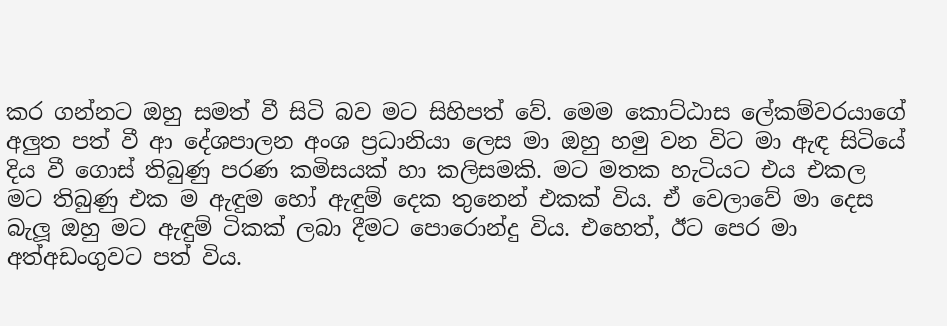කර ගන්නට ඔහු සමත් වී සිටි බව මට සිහිපත් වේ. මෙම කොට්ඨාස ලේකම්වරයාගේ අලුත පත් වී ආ දේශපාලන අංශ ප්‍රධානියා ලෙස මා ඔහු හමු වන විට මා ඇඳ සිටියේ දිය වී ගොස් තිබුණු පරණ කමිසයක් හා කලිසමකි. මට මතක හැටියට එය එකල මට තිබුණු එක ම ඇඳුම හෝ ඇඳුම් දෙක තුනෙන් එකක් විය. ඒ වෙලාවේ මා දෙස බැලූ ඔහු මට ඇඳුම් ටිකක් ලබා දීමට පොරොන්දු විය. එහෙත්, ඊට පෙර මා අත්අඩංගුවට පත් විය.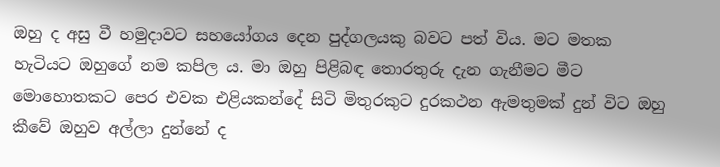ඔහු ද අසු වී හමුදාවට සහයෝගය දෙන පුද්ගලයකු බවට පත් විය. මට මතක හැටියට ඔහුගේ නම කපිල ය. මා ඔහු පිළිබඳ තොරතුරු දැන ගැනීමට මීට මොහොතකට පෙර එවක එළියකන්දේ සිටි මිතුරකුට දුරකථන ඇමතුමක් දුන් විට ඔහු කීවේ ඔහුව අල්ලා දුන්නේ ද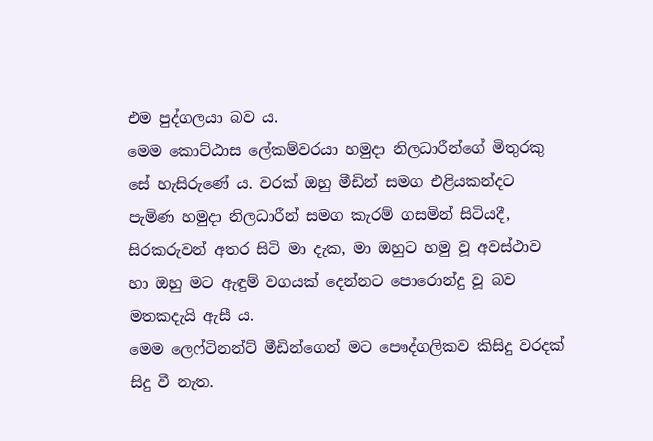එම පුද්ගලයා බව ය.
මෙම කොට්ඨාස ලේකම්වරයා හමුදා නිලධාරීන්ගේ මිතුරකු සේ හැසිරුණේ ය. වරක් ඔහු මීඩින් සමග එළියකන්දට පැමිණ හමුදා නිලධාරීන් සමග කැරම් ගසමින් සිටියදී, සිරකරුවන් අතර සිටි මා දැක, මා ඔහුට හමු වූ අවස්ථාව හා ඔහු මට ඇඳුම් වගයක් දෙන්නට පොරොන්දු වූ බව මතකදැයි ඇසී ය.
මෙම ලෙෆ්ටිනන්ට් මීඩින්ගෙන් මට පෞද්ගලිකව කිසිදු වරදක් සිදු වී නැත.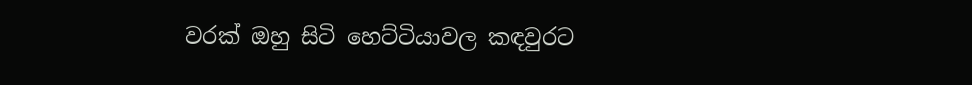වරක් ඔහු සිටි හෙට්ටියාවල කඳවුරට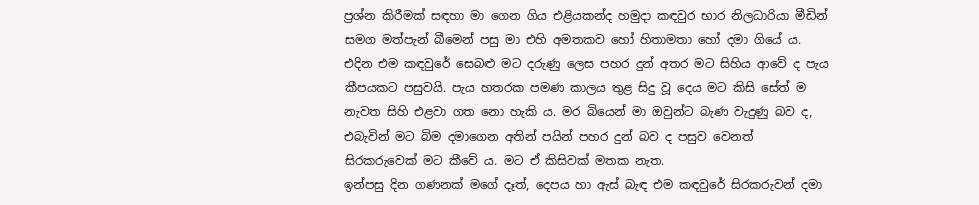ප්‍රශ්න කිරීමක් සඳහා මා ගෙන ගිය එළියකන්ද හමුදා කඳවුර භාර නිලධාරියා මීඩින් සමග මත්පැන් බීමෙන් පසු මා එහි අමතකව හෝ හිතාමතා හෝ දමා ගියේ ය. එදින එම කඳවුරේ සෙබළු මට දරුණු ලෙස පහර දුන් අතර මට සිහිය ආවේ ද පැය කීපයකට පසුවයි. පැය හතරක පමණ කාලය තුළ සිදු වූ දෙය මට කිසි සේත් ම නැවත සිහි එළවා ගත නො හැකි ය. මර බියෙන් මා ඔවුන්ට බැණ වැදුණු බව ද, එබැවින් මට බිම දමාගෙන අතින් පයින් පහර දුන් බව ද පසුව වෙනත් සිරකරුවෙක් මට කීවේ ය. මට ඒ කිසිවක් මතක නැත.
ඉන්පසු දින ගණනක් මගේ දෑත්, දෙපය හා ඇස් බැඳ එම කඳවුරේ සිරකරුවන් දමා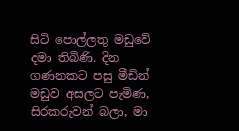සිටි පොල්ලතු මඩුවේ දමා තිබිණි. දින ගණනකට පසු මීඩින් මඩුව අසලට පැමිණ, සිරකරුවන් බලා, මා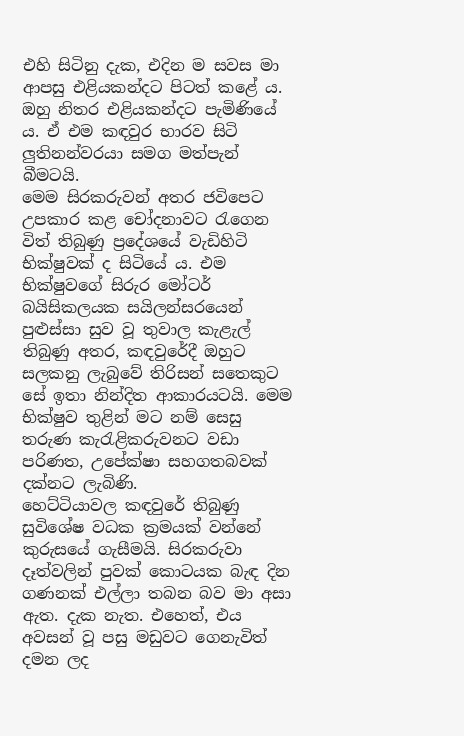එහි සිටිනු දැක, එදින ම සවස මා ආපසු එළියකන්දට පිටත් කළේ ය. ඔහු නිතර එළියකන්දට පැමිණියේ ය. ඒ එම කඳවුර භාරව සිටි ලුතිනන්වරයා සමග මත්පැන් බීමටයි.
මෙම සිරකරුවන් අතර ජවිපෙට උපකාර කළ චෝදනාවට රැගෙන විත් තිබුණු ප්‍රදේශයේ වැඩිහිටි භික්ෂුවක් ද සිටියේ ය. එම භික්ෂුවගේ සිරුර මෝටර් බයිසිකලයක සයිලන්සරයෙන් පුළුස්සා සුව වූ තුවාල කැළැල් තිබුණු අතර, කඳවුරේදී ඔහුට සලකනු ලැබුවේ තිරිසන් සතෙකුට සේ ඉතා නින්දිත ආකාරයටයි. මෙම භික්ෂුව තුළින් මට නම් සෙසු තරුණ කැරැළිකරුවනට වඩා පරිණත, උපේක්ෂා සහගතබවක් දක්නට ලැබිණි.
හෙට්ටියාවල කඳවුරේ තිබුණු සුවිශේෂ වධක ක්‍රමයක් වන්නේ කුරුසයේ ගැසීමයි. සිරකරුවා දෑත්වලින් පුවක් කොටයක බැඳ දින ගණනක් එල්ලා තබන බව මා අසා ඇත. දැක නැත. එහෙත්, එය අවසන් වූ පසු මඩුවට ගෙනැවිත් දමන ලද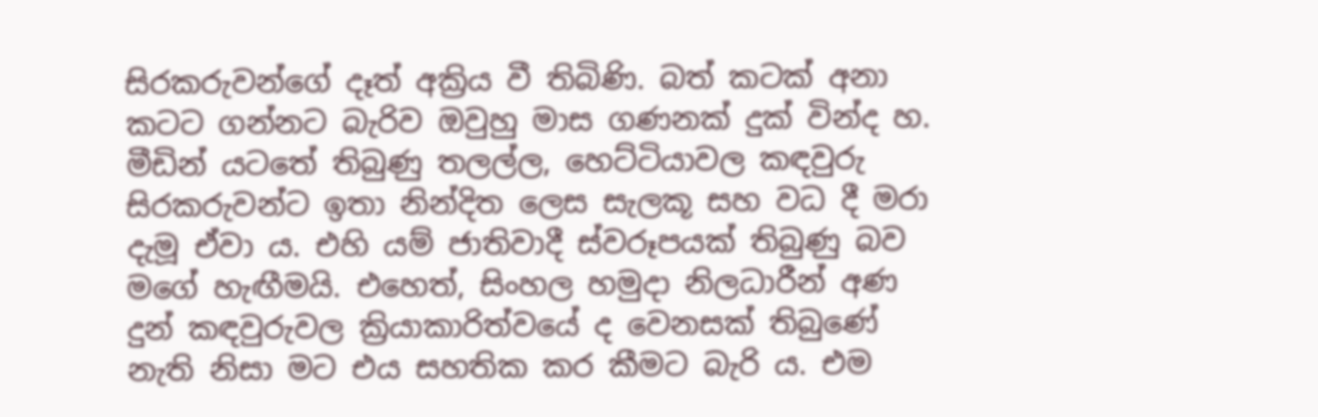සිරකරුවන්ගේ දෑත් අක්‍රිය වී තිබිණි. බත් කටක් අනා කටට ගන්නට බැරිව ඔවුහු මාස ගණනක් දුක් වින්ද හ.
මීඩින් යටතේ තිබුණු තලල්ල, හෙට්ටියාවල කඳවුරු සිරකරුවන්ට ඉතා නින්දිත ලෙස සැලකූ සහ වධ දී මරා දැමූ ඒවා ය. එහි යම් ජාතිවාදී ස්වරූපයක් තිබුණු බව මගේ හැඟීමයි. එහෙත්, සිංහල හමුදා නිලධාරීන් අණ දුන් කඳවුරුවල ක්‍රියාකාරිත්වයේ ද වෙනසක් තිබුණේ නැති නිසා මට එය සහතික කර කීමට බැරි ය. එම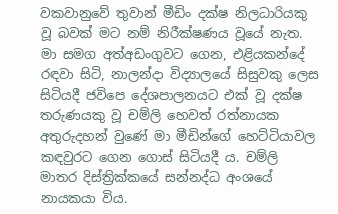වකවානුවේ තුවාන් මීඩිං දක්ෂ නිලධාරියකු වූ බවක් මට නම් නිරීක්ෂණය වූයේ නැත.
මා සමග අත්අඩංගුවට ගෙන, එළියකන්දේ රඳවා සිටි, නාලන්දා විද්‍යාලයේ සිසුවකු ලෙස සිටියදී ජවිපෙ දේශපාලනයට එක් වූ දක්ෂ තරුණයකු වූ චම්ලි හෙවත් රත්නායක  අතුරුදහන් වුණේ මා මීඩින්ගේ හෙට්ටියාවල කඳවුරට ගෙන ගොස් සිටියදී ය. චම්ලි මාතර දිස්ත්‍රික්කයේ සන්නද්ධ අංශයේ නායකයා විය.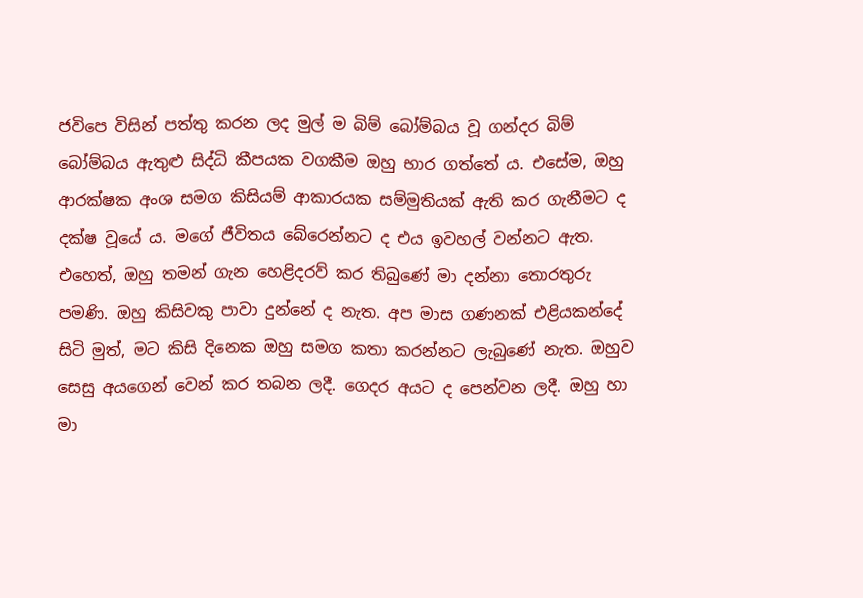ජවිපෙ විසින් පත්තු කරන ලද මුල් ම බිම් බෝම්බය වූ ගන්දර බිම් බෝම්බය ඇතුළු සිද්ධි කීපයක වගකීම ඔහු භාර ගත්තේ ය. එසේම, ඔහු ආරක්ෂක අංශ සමග කිසියම් ආකාරයක සම්මුතියක් ඇති කර ගැනීමට ද දක්ෂ වූයේ ය. මගේ ජීවිතය බේරෙන්නට ද එය ඉවහල් වන්නට ඇත. එහෙත්, ඔහු තමන් ගැන හෙළිදරව් කර තිබුණේ මා දන්නා තොරතුරු පමණි. ඔහු කිසිවකු පාවා දුන්නේ ද නැත. අප මාස ගණනක් එළියකන්දේ සිටි මුත්, මට කිසි දිනෙක ඔහු සමග කතා කරන්නට ලැබුණේ නැත. ඔහුව සෙසු අයගෙන් වෙන් කර තබන ලදී. ගෙදර අයට ද පෙන්වන ලදී. ඔහු හා මා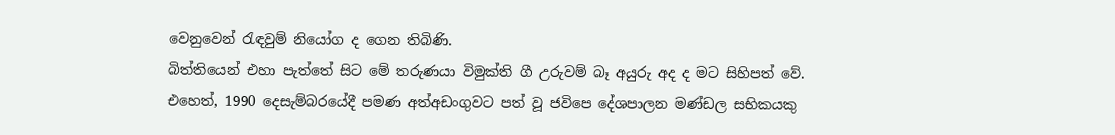වෙනුවෙන් රැඳවුම් නියෝග ද ගෙන තිබිණි.
බිත්තියෙන් එහා පැත්තේ සිට මේ තරුණයා විමුක්ති ගී උරුවම් බෑ අයුරු අද ද මට සිහිපත් වේ.
එහෙත්, 1990 දෙසැම්බරයේදී පමණ අත්අඩංගුවට පත් වූ ජවිපෙ දේශපාලන මණ්ඩල සභිකයකු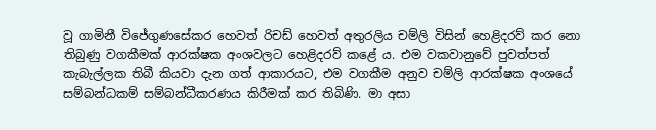වූ ගාමිනී විජේගුණසේකර හෙවත් රිචඩ් හෙවත් අතුරලිය චම්ලි විසින් හෙළිදරව් කර නො තිබුණු වගකීමක් ආරක්ෂක අංශවලට හෙළිදරව් කළේ ය. එම වකවානුවේ පුවත්පත් කැබැල්ලක තිබී කියවා දැන ගත් ආකාරයට, එම වගකීම අනුව චම්ලි ආරක්ෂක අංශයේ සම්බන්ධකම් සම්බන්ධීකරණය කිරීමක් කර තිබිණි. මා අසා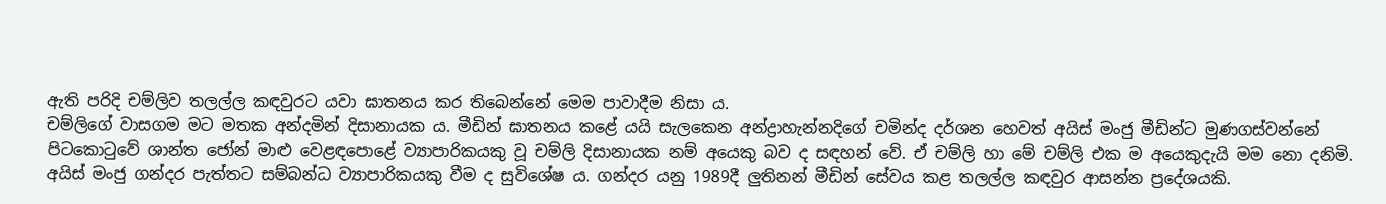ඇති පරිදි චම්ලිව තලල්ල කඳවුරට යවා ඝාතනය කර තිබෙන්නේ මෙම පාවාදීම නිසා ය.
චම්ලිගේ වාසගම මට මතක අන්දමින් දිසානායක ය. මීඩින් ඝාතනය කළේ යයි සැලකෙන අන්ද්‍රාහැන්නදිගේ චමින්ද දර්ශන හෙවත් අයිස් මංජු මීඩින්ට මුණගස්වන්නේ පිටකොටුවේ ශාන්ත ජෝන් මාළු වෙළඳපොළේ ව්‍යාපාරිකයකු වූ චම්ලි දිසානායක නම් අයෙකු බව ද සඳහන් වේ. ඒ චම්ලි හා මේ චම්ලි එක ම අයෙකුදැයි මම නො දනිමි. අයිස් මංජු ගන්දර පැත්තට සම්බන්ධ ව්‍යාපාරිකයකු වීම ද සුවිශේෂ ය. ගන්දර යනු 1989දී ලුතිනන් මීඩින් සේවය කළ තලල්ල කඳවුර ආසන්න ප්‍රදේශයකි.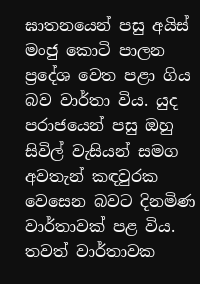ඝාතනයෙන් පසු අයිස් මංජු කොටි පාලන ප්‍රදේශ වෙත පළා ගිය බව වාර්තා විය. යුද පරාජයෙන් පසු ඔහු සිවිල් වැසියන් සමග අවතැන් කඳවුරක වෙසෙන බවට දිනමිණ වාර්තාවක් පළ විය. තවත් වාර්තාවක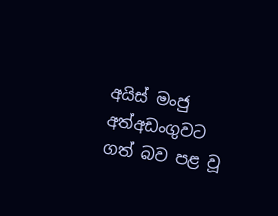අයිස් මංජු අත්අඩංගුවට ගත් බව පළ වූ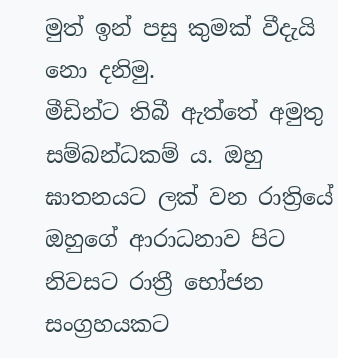මුත් ඉන් පසු කුමක් වීදැයි නො දනිමු.
මීඩින්ට තිබී ඇත්තේ අමුතු සම්බන්ධකම් ය. ඔහු ඝාතනයට ලක් වන රාත්‍රියේ ඔහුගේ ආරාධනාව පිට නිවසට රාත්‍රී භෝජන සංග්‍රහයකට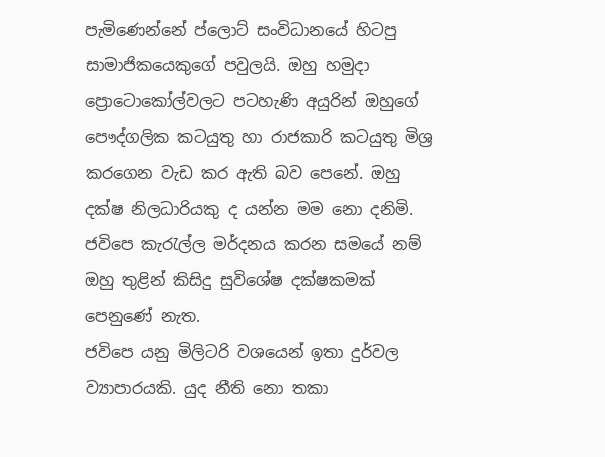පැමිණෙන්නේ ප්ලොට් සංවිධානයේ හිටපු සාමාජිකයෙකුගේ පවුලයි. ඔහු හමුදා ප්‍රොටොකෝල්වලට පටහැණි අයුරින් ඔහුගේ පෞද්ගලික කටයුතු හා රාජකාරි කටයුතු මිශ්‍ර කරගෙන වැඩ කර ඇති බව පෙනේ. ඔහු දක්ෂ නිලධාරියකු ද යන්න මම නො දනිමි. ජවිපෙ කැරැල්ල මර්දනය කරන සමයේ නම් ඔහු තුළින් කිසිදු සුවිශේෂ දක්ෂකමක් පෙනුණේ නැත.
ජවිපෙ යනු මිලිටරි වශයෙන් ඉතා දුර්වල ව්‍යාපාරයකි. යුද නීති නො තකා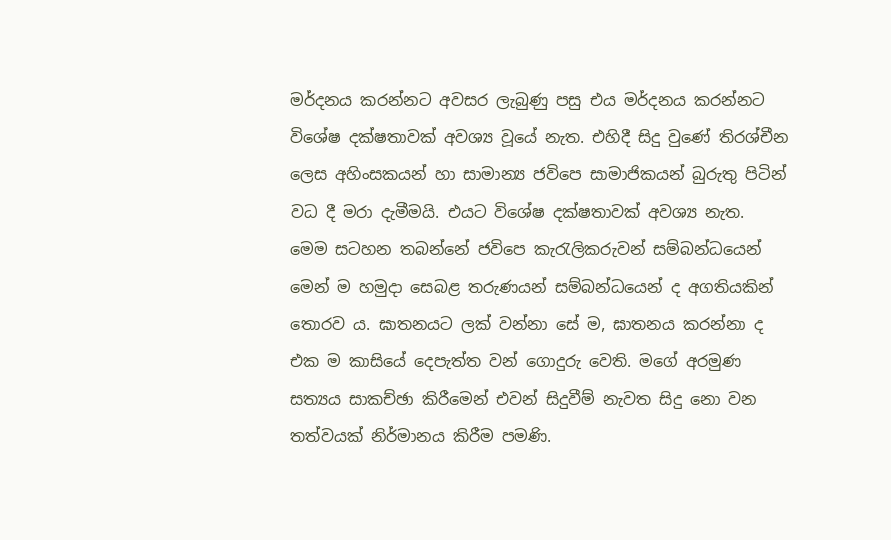මර්දනය කරන්නට අවසර ලැබුණු පසු එය මර්දනය කරන්නට විශේෂ දක්ෂතාවක් අවශ්‍ය වූයේ නැත. එහිදී සිදු වුණේ තිරශ්චීන ලෙස අහිංසකයන් හා සාමාන්‍ය ජවිපෙ සාමාජිකයන් බුරුතු පිටින් වධ දී මරා දැමීමයි. එයට විශේෂ දක්ෂතාවක් අවශ්‍ය නැත.
මෙම සටහන තබන්නේ ජවිපෙ කැරැලිකරුවන් සම්බන්ධයෙන් මෙන් ම හමුදා සෙබළ තරුණයන් සම්බන්ධයෙන් ද අගතියකින් තොරව ය. ඝාතනයට ලක් වන්නා සේ ම, ඝාතනය කරන්නා ද එක ම කාසියේ දෙපැත්ත වන් ගොදුරු වෙති. මගේ අරමුණ සත්‍යය සාකච්ඡා කිරීමෙන් එවන් සිදුවීම් නැවත සිදු නො වන තත්වයක් නිර්මානය කිරීම පමණි.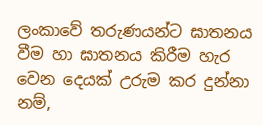ලංකාවේ තරුණයන්ට ඝාතනය වීම හා ඝාතනය කිරීම හැර වෙන දෙයක් උරුම කර දුන්නා නම්,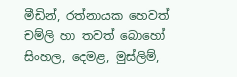මීඩින්, රත්නායක හෙවත් චම්ලි හා තවත් බොහෝ සිංහල, දෙමළ, මුස්ලිම්,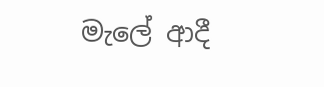මැලේ ආදී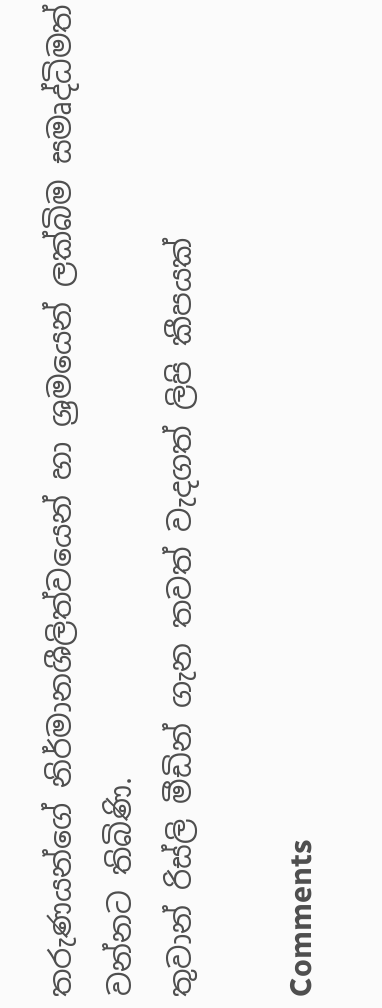තරුණයන්ගේ නිර්මානශීලිත්වයෙන් හා ශ්‍රමයෙන් ලක්බිම සමෘද්ධිමත් වන්නට තිබිණි.
තුවාන් රිස්ලි මීඩින් ගැන තවත් වැදගත් ලිපි කීපයක්

Comments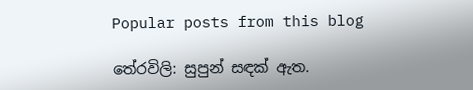Popular posts from this blog

තේරවිලි: සුපුන් සඳක් ඇත.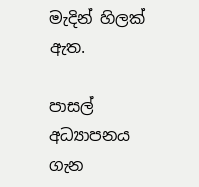මැදින් හිලක් ඇත.

පාසල් අධ්‍යාපනය ගැන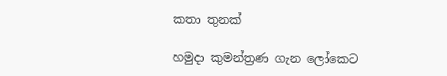කතා තුනක්

හමුදා කුමන්ත්‍රණ ගැන ලෝකෙට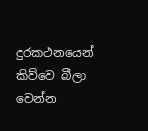දුරකථනයෙන් කිව්වෙ බීලා වෙන්න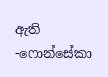ඇති -ෆොන්සේකා